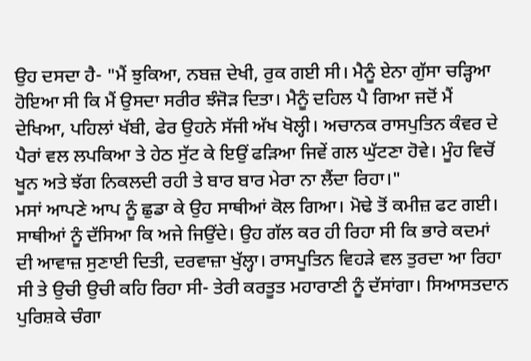ਉਹ ਦਸਦਾ ਹੈ- "ਮੈਂ ਝੁਕਿਆ, ਨਬਜ਼ ਦੇਖੀ, ਰੁਕ ਗਈ ਸੀ। ਮੈਨੂੰ ਏਨਾ ਗੁੱਸਾ ਚੜ੍ਹਿਆ ਹੋਇਆ ਸੀ ਕਿ ਮੈਂ ਉਸਦਾ ਸਰੀਰ ਝੰਜੋੜ ਦਿਤਾ। ਮੈਨੂੰ ਦਹਿਲ ਪੈ ਗਿਆ ਜਦੋਂ ਮੈਂ ਦੇਖਿਆ, ਪਹਿਲਾਂ ਖੱਬੀ, ਫੇਰ ਉਹਨੇ ਸੱਜੀ ਅੱਖ ਖੋਲ੍ਹੀ। ਅਚਾਨਕ ਰਾਸਪੁਤਿਨ ਕੰਵਰ ਦੇ ਪੈਰਾਂ ਵਲ ਲਪਕਿਆ ਤੇ ਹੇਠ ਸੁੱਟ ਕੇ ਇਉਂ ਫੜਿਆ ਜਿਵੇਂ ਗਲ ਘੁੱਟਣਾ ਹੋਵੇ। ਮੂੰਹ ਵਿਚੋਂ ਖੂਨ ਅਤੇ ਝੱਗ ਨਿਕਲਦੀ ਰਹੀ ਤੇ ਬਾਰ ਬਾਰ ਮੇਰਾ ਨਾ ਲੈਂਦਾ ਰਿਹਾ।"
ਮਸਾਂ ਆਪਣੇ ਆਪ ਨੂੰ ਛੁਡਾ ਕੇ ਉਹ ਸਾਥੀਆਂ ਕੋਲ ਗਿਆ। ਮੋਢੇ ਤੋਂ ਕਮੀਜ਼ ਫਟ ਗਈ। ਸਾਥੀਆਂ ਨੂੰ ਦੱਸਿਆ ਕਿ ਅਜੇ ਜਿਉਂਦੇ। ਉਹ ਗੱਲ ਕਰ ਹੀ ਰਿਹਾ ਸੀ ਕਿ ਭਾਰੇ ਕਦਮਾਂ ਦੀ ਆਵਾਜ਼ ਸੁਣਾਈ ਦਿਤੀ, ਦਰਵਾਜ਼ਾ ਖੁੱਲ੍ਹਾ। ਰਾਸਪੂਤਿਨ ਵਿਹੜੇ ਵਲ ਤੁਰਦਾ ਆ ਰਿਹਾ ਸੀ ਤੇ ਉਚੀ ਉਚੀ ਕਹਿ ਰਿਹਾ ਸੀ- ਤੇਰੀ ਕਰਤੂਤ ਮਹਾਰਾਣੀ ਨੂੰ ਦੱਸਾਂਗਾ। ਸਿਆਸਤਦਾਨ ਪੁਰਿਸ਼ਕੇ ਚੰਗਾ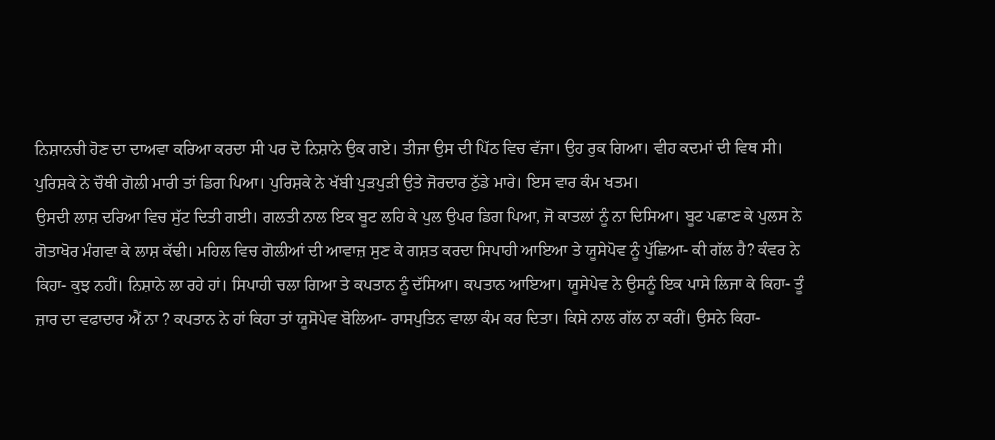ਨਿਸ਼ਾਨਚੀ ਹੋਣ ਦਾ ਦਾਅਵਾ ਕਰਿਆ ਕਰਦਾ ਸੀ ਪਰ ਦੋ ਨਿਸ਼ਾਨੇ ਉਕ ਗਏ। ਤੀਜਾ ਉਸ ਦੀ ਪਿੱਠ ਵਿਚ ਵੱਜਾ। ਉਹ ਰੁਕ ਗਿਆ। ਵੀਹ ਕਦਮਾਂ ਦੀ ਵਿਥ ਸੀ। ਪੁਰਿਸ਼ਕੇ ਨੇ ਚੌਥੀ ਗੋਲੀ ਮਾਰੀ ਤਾਂ ਡਿਗ ਪਿਆ। ਪੁਰਿਸ਼ਕੇ ਨੇ ਖੱਬੀ ਪੁੜਪੁੜੀ ਉਤੇ ਜੋਰਦਾਰ ਠੁੱਡੇ ਮਾਰੇ। ਇਸ ਵਾਰ ਕੰਮ ਖਤਮ।
ਉਸਦੀ ਲਾਸ਼ ਦਰਿਆ ਵਿਚ ਸੁੱਟ ਦਿਤੀ ਗਈ। ਗਲਤੀ ਨਾਲ ਇਕ ਬੂਟ ਲਹਿ ਕੇ ਪੁਲ ਉਪਰ ਡਿਗ ਪਿਆ, ਜੋ ਕਾਤਲਾਂ ਨੂੰ ਨਾ ਦਿਸਿਆ। ਬੂਟ ਪਛਾਣ ਕੇ ਪੁਲਸ ਨੇ ਗੋਤਾਖੋਰ ਮੰਗਵਾ ਕੇ ਲਾਸ਼ ਕੱਢੀ। ਮਹਿਲ ਵਿਚ ਗੋਲੀਆਂ ਦੀ ਆਵਾਜ਼ ਸੁਣ ਕੇ ਗਸ਼ਤ ਕਰਦਾ ਸਿਪਾਹੀ ਆਇਆ ਤੇ ਯੂਸੇਪੋਵ ਨੂੰ ਪੁੱਛਿਆ- ਕੀ ਗੱਲ ਹੈ? ਕੰਵਰ ਨੇ ਕਿਹਾ- ਕੁਝ ਨਹੀਂ। ਨਿਸ਼ਾਨੇ ਲਾ ਰਹੇ ਹਾਂ। ਸਿਪਾਹੀ ਚਲਾ ਗਿਆ ਤੇ ਕਪਤਾਨ ਨੂੰ ਦੱਸਿਆ। ਕਪਤਾਨ ਆਇਆ। ਯੂਸੇਪੇਵ ਨੇ ਉਸਨੂੰ ਇਕ ਪਾਸੇ ਲਿਜਾ ਕੇ ਕਿਹਾ- ਤੂੰ ਜ਼ਾਰ ਦਾ ਵਫਾਦਾਰ ਐਂ ਨਾ ? ਕਪਤਾਨ ਨੇ ਹਾਂ ਕਿਹਾ ਤਾਂ ਯੂਸੋਪੇਵ ਬੋਲਿਆ- ਰਾਸਪੁਤਿਨ ਵਾਲਾ ਕੰਮ ਕਰ ਦਿਤਾ। ਕਿਸੇ ਨਾਲ ਗੱਲ ਨਾ ਕਰੀਂ। ਉਸਨੇ ਕਿਹਾ-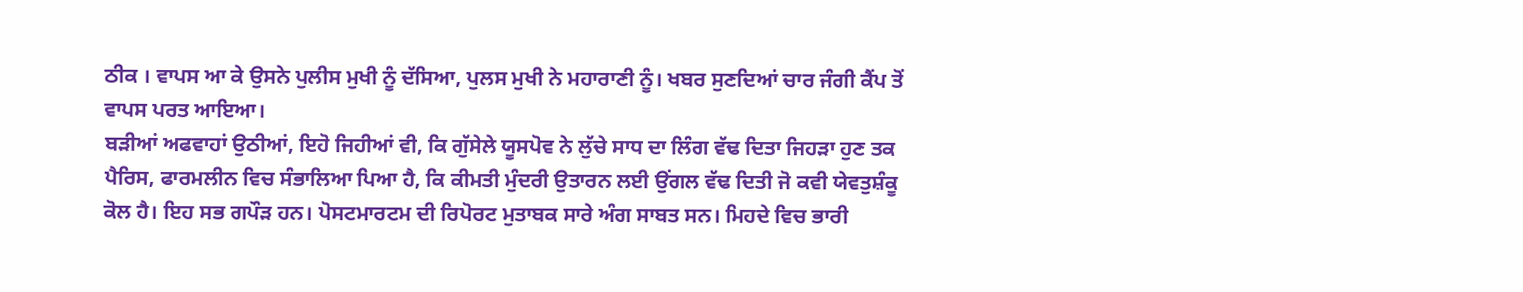ਠੀਕ । ਵਾਪਸ ਆ ਕੇ ਉਸਨੇ ਪੁਲੀਸ ਮੁਖੀ ਨੂੰ ਦੱਸਿਆ, ਪੁਲਸ ਮੁਖੀ ਨੇ ਮਹਾਰਾਣੀ ਨੂੰ। ਖਬਰ ਸੁਣਦਿਆਂ ਚਾਰ ਜੰਗੀ ਕੈਂਪ ਤੋਂ ਵਾਪਸ ਪਰਤ ਆਇਆ।
ਬੜੀਆਂ ਅਫਵਾਹਾਂ ਉਠੀਆਂ, ਇਹੋ ਜਿਹੀਆਂ ਵੀ, ਕਿ ਗੁੱਸੇਲੇ ਯੂਸਪੋਵ ਨੇ ਲੁੱਚੇ ਸਾਧ ਦਾ ਲਿੰਗ ਵੱਢ ਦਿਤਾ ਜਿਹੜਾ ਹੁਣ ਤਕ ਪੈਰਿਸ, ਫਾਰਮਲੀਨ ਵਿਚ ਸੰਭਾਲਿਆ ਪਿਆ ਹੈ, ਕਿ ਕੀਮਤੀ ਮੁੰਦਰੀ ਉਤਾਰਨ ਲਈ ਉਂਗਲ ਵੱਢ ਦਿਤੀ ਜੋ ਕਵੀ ਯੇਵਤੁਸ਼ੰਕੂ ਕੋਲ ਹੈ। ਇਹ ਸਭ ਗਪੌੜ ਹਨ। ਪੋਸਟਮਾਰਟਮ ਦੀ ਰਿਪੋਰਟ ਮੁਤਾਬਕ ਸਾਰੇ ਅੰਗ ਸਾਬਤ ਸਨ। ਮਿਹਦੇ ਵਿਚ ਭਾਰੀ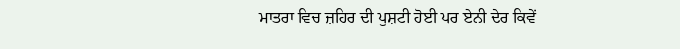ਮਾਤਰਾ ਵਿਚ ਜ਼ਹਿਰ ਦੀ ਪੁਸ਼ਟੀ ਹੋਈ ਪਰ ਏਨੀ ਦੇਰ ਕਿਵੇਂ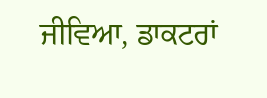ਜੀਵਿਆ, ਡਾਕਟਰਾਂ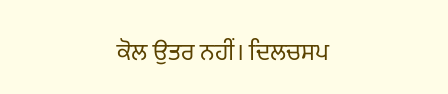ਕੋਲ ਉਤਰ ਨਹੀਂ। ਦਿਲਚਸਪ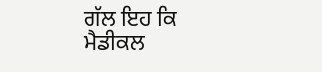ਗੱਲ ਇਹ ਕਿ ਮੈਡੀਕਲ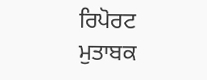ਰਿਪੋਰਟ ਮੁਤਾਬਕ